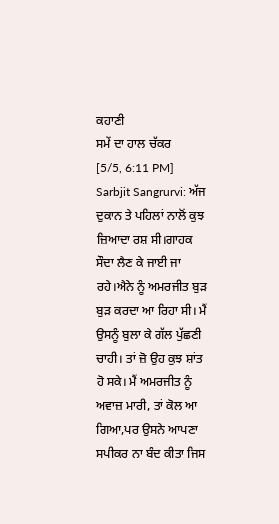ਕਹਾਣੀ
ਸਮੇਂ ਦਾ ਹਾਲ ਚੱਕਰ
[5/5, 6:11 PM] Sarbjit Sangrurvi: ਅੱਜ ਦੁਕਾਨ ਤੇ ਪਹਿਲਾਂ ਨਾਲੋਂ ਕੁਝ ਜ਼ਿਆਦਾ ਰਸ਼ ਸੀ।ਗਾਹਕ ਸੌਦਾ ਲੈਣ ਕੇ ਜਾਈ ਜਾ ਰਹੇ।ਐਨੇ ਨੂੰ ਅਮਰਜੀਤ ਬੁੜ ਬੁੜ ਕਰਦਾ ਆ ਰਿਹਾ ਸੀ। ਮੈਂ ਉਸਨੂੰ ਬੁਲਾ ਕੇ ਗੱਲ ਪੁੱਛਣੀ ਚਾਹੀ। ਤਾਂ ਜ਼ੋ ਉਹ ਕੁਝ ਸ਼ਾਂਤ ਹੋ ਸਕੇ। ਮੈਂ ਅਮਰਜੀਤ ਨੂੰ ਅਵਾਜ਼ ਮਾਰੀ, ਤਾਂ ਕੋਲ ਆ ਗਿਆ,ਪਰ ਉਸਨੇ ਆਪਣਾ ਸਪੀਕਰ ਨਾ ਬੰਦ ਕੀਤਾ ਜਿਸ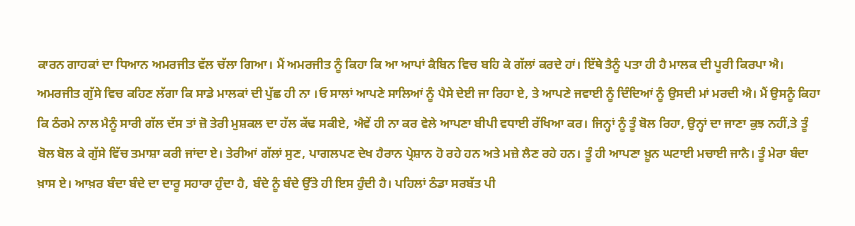ਕਾਰਨ ਗਾਹਕਾਂ ਦਾ ਧਿਆਨ ਅਮਰਜੀਤ ਵੱਲ ਚੱਲਾ ਗਿਆ। ਮੈਂ ਅਮਰਜੀਤ ਨੂੰ ਕਿਹਾ ਕਿ ਆ ਆਪਾਂ ਕੈਬਿਨ ਵਿਚ ਬਹਿ ਕੇ ਗੱਲਾਂ ਕਰਦੇ ਹਾਂ। ਇੱਥੇ ਤੈਨੂੰ ਪਤਾ ਹੀ ਹੈ ਮਾਲਕ ਦੀ ਪੂਰੀ ਕਿਰਪਾ ਐ। ਅਮਰਜੀਤ ਗੁੱਸੇ ਵਿਚ ਕਹਿਣ ਲੱਗਾ ਕਿ ਸਾਡੇ ਮਾਲਕਾਂ ਦੀ ਪੁੱਛ ਹੀ ਨਾ ।ਓ ਸਾਲਾਂ ਆਪਣੇ ਸਾਲਿਆਂ ਨੂੰ ਪੈਸੇ ਦੇਈ ਜਾ ਰਿਹਾ ਏ, ਤੇ ਆਪਣੇ ਜਵਾਈ ਨੂੰ ਦਿੰਦਿਆਂ ਨੂੰ ਉਸਦੀ ਮਾਂ ਮਰਦੀ ਐ। ਮੈਂ ਉਸਨੂੰ ਕਿਹਾ ਕਿ ਠੰਰਮੇ ਨਾਲ ਮੈਨੂੰ ਸਾਰੀ ਗੱਲ ਦੱਸ ਤਾਂ ਜ਼ੋ ਤੇਰੀ ਮੁਸ਼ਕਲ ਦਾ ਹੱਲ ਕੱਢ ਸਕੀਏ, ਐਵੇਂ ਹੀ ਨਾ ਕਰ ਵੇਲੇ ਆਪਣਾ ਬੀਪੀ ਵਧਾਈ ਰੱਖਿਆ ਕਰ। ਜਿਨ੍ਹਾਂ ਨੂੰ ਤੂੰ ਬੋਲ ਰਿਹਾ, ਉਨ੍ਹਾਂ ਦਾ ਜਾਣਾ ਕੁਝ ਨਹੀਂ,ਤੇ ਤੂੰ ਬੋਲ ਬੋਲ ਕੇ ਗੁੱਸੇ ਵਿੱਚ ਤਮਾਸ਼ਾ ਕਰੀ ਜਾਂਦਾ ਏ। ਤੇਰੀਆਂ ਗੱਲਾਂ ਸੁਣ, ਪਾਗਲਪਣ ਦੇਖ ਹੈਰਾਨ ਪ੍ਰੇਸ਼ਾਨ ਹੋ ਰਹੇ ਹਨ ਅਤੇ ਮਜ਼ੇ ਲੈਣ ਰਹੇ ਹਨ। ਤੂੰ ਹੀ ਆਪਣਾ ਖ਼ੂਨ ਘਟਾਈ ਮਚਾਈ ਜਾਨੈ। ਤੂੰ ਮੇਰਾ ਬੰਦਾ ਖ਼ਾਸ ਏ। ਆਖ਼ਰ ਬੰਦਾ ਬੰਦੇ ਦਾ ਦਾਰੂ ਸਹਾਰਾ ਹੁੰਦਾ ਹੈ, ਬੰਦੇ ਨੂੰ ਬੰਦੇ ਉੱਤੇ ਹੀ ਇਸ ਹੁੰਦੀ ਹੈ। ਪਹਿਲਾਂ ਠੰਡਾ ਸਰਬੱਤ ਪੀ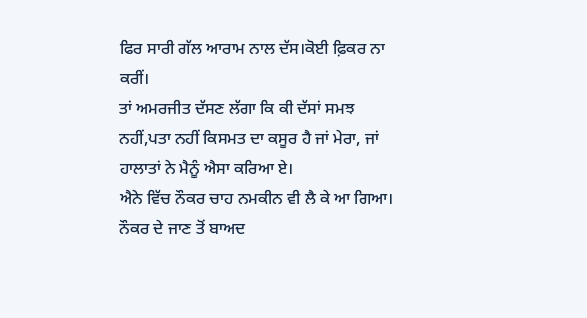ਫਿਰ ਸਾਰੀ ਗੱਲ ਆਰਾਮ ਨਾਲ ਦੱਸ।ਕੋਈ ਫ਼ਿਕਰ ਨਾ ਕਰੀਂ।
ਤਾਂ ਅਮਰਜੀਤ ਦੱਸਣ ਲੱਗਾ ਕਿ ਕੀ ਦੱਸਾਂ ਸਮਝ ਨਹੀਂ,ਪਤਾ ਨਹੀਂ ਕਿਸਮਤ ਦਾ ਕਸੂਰ ਹੈ ਜਾਂ ਮੇਰਾ, ਜਾਂ ਹਾਲਾਤਾਂ ਨੇ ਮੈਨੂੰ ਐਸਾ ਕਰਿਆ ਏ।
ਐਨੇ ਵਿੱਚ ਨੌਕਰ ਚਾਹ ਨਮਕੀਨ ਵੀ ਲੈ ਕੇ ਆ ਗਿਆ। ਨੌਕਰ ਦੇ ਜਾਣ ਤੋਂ ਬਾਅਦ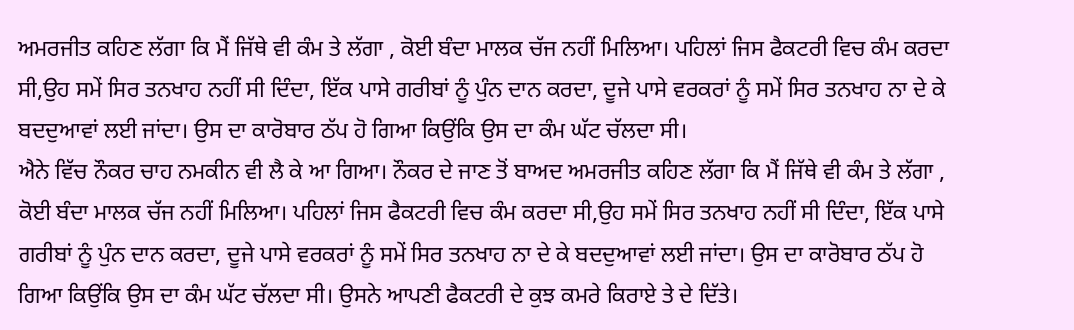ਅਮਰਜੀਤ ਕਹਿਣ ਲੱਗਾ ਕਿ ਮੈਂ ਜਿੱਥੇ ਵੀ ਕੰਮ ਤੇ ਲੱਗਾ , ਕੋਈ ਬੰਦਾ ਮਾਲਕ ਚੱਜ ਨਹੀਂ ਮਿਲਿਆ। ਪਹਿਲਾਂ ਜਿਸ ਫੈਕਟਰੀ ਵਿਚ ਕੰਮ ਕਰਦਾ ਸੀ,ਉਹ ਸਮੇਂ ਸਿਰ ਤਨਖਾਹ ਨਹੀਂ ਸੀ ਦਿੰਦਾ, ਇੱਕ ਪਾਸੇ ਗਰੀਬਾਂ ਨੂੰ ਪੁੰਨ ਦਾਨ ਕਰਦਾ, ਦੂਜੇ ਪਾਸੇ ਵਰਕਰਾਂ ਨੂੰ ਸਮੇਂ ਸਿਰ ਤਨਖਾਹ ਨਾ ਦੇ ਕੇ ਬਦਦੁਆਵਾਂ ਲਈ ਜਾਂਦਾ। ਉਸ ਦਾ ਕਾਰੋਬਾਰ ਠੱਪ ਹੋ ਗਿਆ ਕਿਉਂਕਿ ਉਸ ਦਾ ਕੰਮ ਘੱਟ ਚੱਲਦਾ ਸੀ।
ਐਨੇ ਵਿੱਚ ਨੌਕਰ ਚਾਹ ਨਮਕੀਨ ਵੀ ਲੈ ਕੇ ਆ ਗਿਆ। ਨੌਕਰ ਦੇ ਜਾਣ ਤੋਂ ਬਾਅਦ ਅਮਰਜੀਤ ਕਹਿਣ ਲੱਗਾ ਕਿ ਮੈਂ ਜਿੱਥੇ ਵੀ ਕੰਮ ਤੇ ਲੱਗਾ , ਕੋਈ ਬੰਦਾ ਮਾਲਕ ਚੱਜ ਨਹੀਂ ਮਿਲਿਆ। ਪਹਿਲਾਂ ਜਿਸ ਫੈਕਟਰੀ ਵਿਚ ਕੰਮ ਕਰਦਾ ਸੀ,ਉਹ ਸਮੇਂ ਸਿਰ ਤਨਖਾਹ ਨਹੀਂ ਸੀ ਦਿੰਦਾ, ਇੱਕ ਪਾਸੇ ਗਰੀਬਾਂ ਨੂੰ ਪੁੰਨ ਦਾਨ ਕਰਦਾ, ਦੂਜੇ ਪਾਸੇ ਵਰਕਰਾਂ ਨੂੰ ਸਮੇਂ ਸਿਰ ਤਨਖਾਹ ਨਾ ਦੇ ਕੇ ਬਦਦੁਆਵਾਂ ਲਈ ਜਾਂਦਾ। ਉਸ ਦਾ ਕਾਰੋਬਾਰ ਠੱਪ ਹੋ ਗਿਆ ਕਿਉਂਕਿ ਉਸ ਦਾ ਕੰਮ ਘੱਟ ਚੱਲਦਾ ਸੀ। ਉਸਨੇ ਆਪਣੀ ਫੈਕਟਰੀ ਦੇ ਕੁਝ ਕਮਰੇ ਕਿਰਾਏ ਤੇ ਦੇ ਦਿੱਤੇ।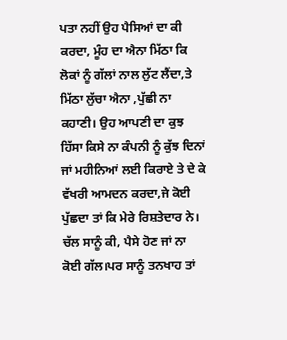ਪਤਾ ਨਹੀਂ ਉਹ ਪੈਸਿਆਂ ਦਾ ਕੀ ਕਰਦਾ, ਮੂੰਹ ਦਾ ਐਨਾ ਮਿੱਠਾ ਕਿ ਲੋਕਾਂ ਨੂੰ ਗੱਲਾਂ ਨਾਲ ਲੁੱਟ ਲੈਂਦਾ,ਤੇ ਮਿੱਠਾ ਲੁੱਚਾ ਐਨਾ ,ਪੁੱਛੀ ਨਾ ਕਹਾਣੀ। ਉਹ ਆਪਣੀ ਦਾ ਕੁਝ ਹਿੱਸਾ ਕਿਸੇ ਨਾ ਕੰਪਨੀ ਨੂੰ ਕੁੱਝ ਦਿਨਾਂ ਜਾਂ ਮਹੀਨਿਆਂ ਲਈ ਕਿਰਾਏ ਤੇ ਦੇ ਕੇ ਵੱਖਰੀ ਆਮਦਨ ਕਰਦਾ,ਜੇ ਕੋਈ ਪੁੱਛਦਾ ਤਾਂ ਕਿ ਮੇਰੇ ਰਿਸ਼ਤੇਦਾਰ ਨੇ। ਚੱਲ ਸਾਨੂੰ ਕੀ, ਪੈਸੇ ਹੋਣ ਜਾਂ ਨਾ ਕੋਈ ਗੱਲ।ਪਰ ਸਾਨੂੰ ਤਨਖਾਹ ਤਾਂ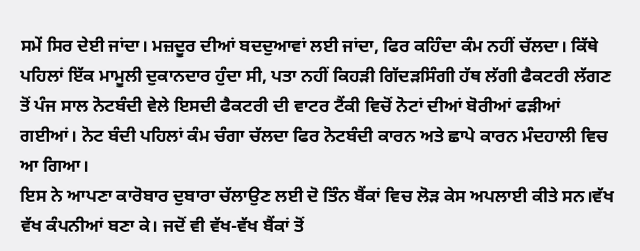ਸਮੇਂ ਸਿਰ ਦੇਈ ਜਾਂਦਾ। ਮਜ਼ਦੂਰ ਦੀਆਂ ਬਦਦੁਆਵਾਂ ਲਈ ਜਾਂਦਾ, ਫਿਰ ਕਹਿੰਦਾ ਕੰਮ ਨਹੀਂ ਚੱਲਦਾ। ਕਿੱਥੇ ਪਹਿਲਾਂ ਇੱਕ ਮਾਮੂਲੀ ਦੁਕਾਨਦਾਰ ਹੁੰਦਾ ਸੀ, ਪਤਾ ਨਹੀਂ ਕਿਹੜੀ ਗਿੱਦੜਸਿੰਗੀ ਹੱਥ ਲੱਗੀ ਫੈਕਟਰੀ ਲੱਗਣ ਤੋਂ ਪੰਜ ਸਾਲ ਨੋਟਬੰਦੀ ਵੇਲੇ ਇਸਦੀ ਫੈਕਟਰੀ ਦੀ ਵਾਟਰ ਟੈਂਕੀ ਵਿਚੋਂ ਨੋਟਾਂ ਦੀਆਂ ਬੋਰੀਆਂ ਫੜੀਆਂ ਗਈਆਂ। ਨੋਟ ਬੰਦੀ ਪਹਿਲਾਂ ਕੰਮ ਚੰਗਾ ਚੱਲਦਾ ਫਿਰ ਨੋਟਬੰਦੀ ਕਾਰਨ ਅਤੇ ਛਾਪੇ ਕਾਰਨ ਮੰਦਹਾਲੀ ਵਿਚ ਆ ਗਿਆ।
ਇਸ ਨੇ ਆਪਣਾ ਕਾਰੋਬਾਰ ਦੁਬਾਰਾ ਚੱਲਾਉਣ ਲਈ ਦੋ ਤਿੰਨ ਬੈਂਕਾਂ ਵਿਚ ਲੋੜ ਕੇਸ ਅਪਲਾਈ ਕੀਤੇ ਸਨ।ਵੱਖ ਵੱਖ ਕੰਪਨੀਆਂ ਬਣਾ ਕੇ। ਜਦੋਂ ਵੀ ਵੱਖ-ਵੱਖ ਬੈਂਕਾਂ ਤੋਂ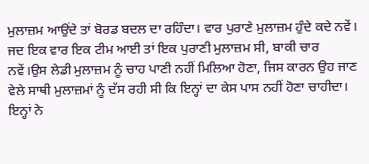ਮੁਲਾਜ਼ਮ ਆਉਂਦੇ ਤਾਂ ਬੋਰਡ ਬਦਲ ਦਾ ਰਹਿੰਦਾ। ਵਾਰ ਪੁਰਾਣੇ ਮੁਲਾਜ਼ਮ ਹੁੰਦੇ ਕਦੇ ਨਵੇਂ।
ਜਦ ਇਕ ਵਾਰ ਇਕ ਟੀਮ ਆਈ ਤਾਂ ਇਕ ਪੁਰਾਣੀ ਮੁਲਾਜ਼ਮ ਸੀ, ਬਾਕੀ ਚਾਰ ਨਵੇਂ।ਉਸ ਲੇਡੀ ਮੁਲਾਜ਼ਮ ਨੂੰ ਚਾਹ ਪਾਣੀ ਨਹੀਂ ਮਿਲਿਆ ਹੋਣਾ, ਜਿਸ ਕਾਰਨ ਉਹ ਜਾਣ ਵੇਲੇ ਸਾਥੀ ਮੁਲਾਜ਼ਮਾਂ ਨੂੰ ਦੱਸ ਰਹੀ ਸੀ ਕਿ ਇਨ੍ਹਾਂ ਦਾ ਕੇਸ ਪਾਸ ਨਹੀਂ ਹੋਣਾ ਚਾਹੀਦਾ। ਇਨ੍ਹਾਂ ਨੇ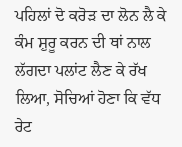ਪਹਿਲਾਂ ਦੋ ਕਰੋੜ ਦਾ ਲੋਨ ਲੈ ਕੇ ਕੰਮ ਸ਼ੁਰੂ ਕਰਨ ਦੀ ਥਾਂ ਨਾਲ ਲੱਗਦਾ ਪਲਾਂਟ ਲੈਣ ਕੇ ਰੱਖ ਲਿਆ, ਸੋਚਿਆਂ ਹੋਣਾ ਕਿ ਵੱਧ ਰੇਟ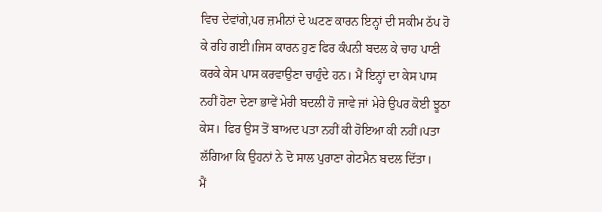ਵਿਚ ਦੇਵਾਂਗੇ,ਪਰ ਜ਼ਮੀਨਾਂ ਦੇ ਘਟਣ ਕਾਰਨ ਇਨ੍ਹਾਂ ਦੀ ਸਕੀਮ ਠੱਪ ਹੋ ਕੇ ਰਹਿ ਗਈ।ਜਿਸ ਕਾਰਨ ਹੁਣ ਫਿਰ ਕੰਪਨੀ ਬਦਲ ਕੇ ਚਾਹ ਪਾਣੀ ਕਰਕੇ ਕੇਸ ਪਾਸ ਕਰਵਾਉਣਾ ਚਾਹੁੰਦੇ ਹਨ। ਮੈਂ ਇਨ੍ਹਾਂ ਦਾ ਕੇਸ ਪਾਸ ਨਹੀਂ ਹੋਣਾ ਦੇਣਾ ਭਾਵੇਂ ਮੇਰੀ ਬਦਲੀ ਹੋ ਜਾਵੇ ਜਾਂ ਮੇਰੇ ਉਪਰ ਕੋਈ ਝੂਠਾ ਕੇਸ। ਫਿਰ ਉਸ ਤੋਂ ਬਾਅਦ ਪਤਾ ਨਹੀਂ ਕੀ ਹੋਇਆ ਕੀ ਨਹੀਂ।ਪਤਾ ਲੱਗਿਆ ਕਿ ਉਹਨਾਂ ਨੇ ਦੋ ਸਾਲ ਪੁਰਾਣਾ ਗੇਟਮੈਨ ਬਦਲ ਦਿੱਤਾ।
ਮੈਂ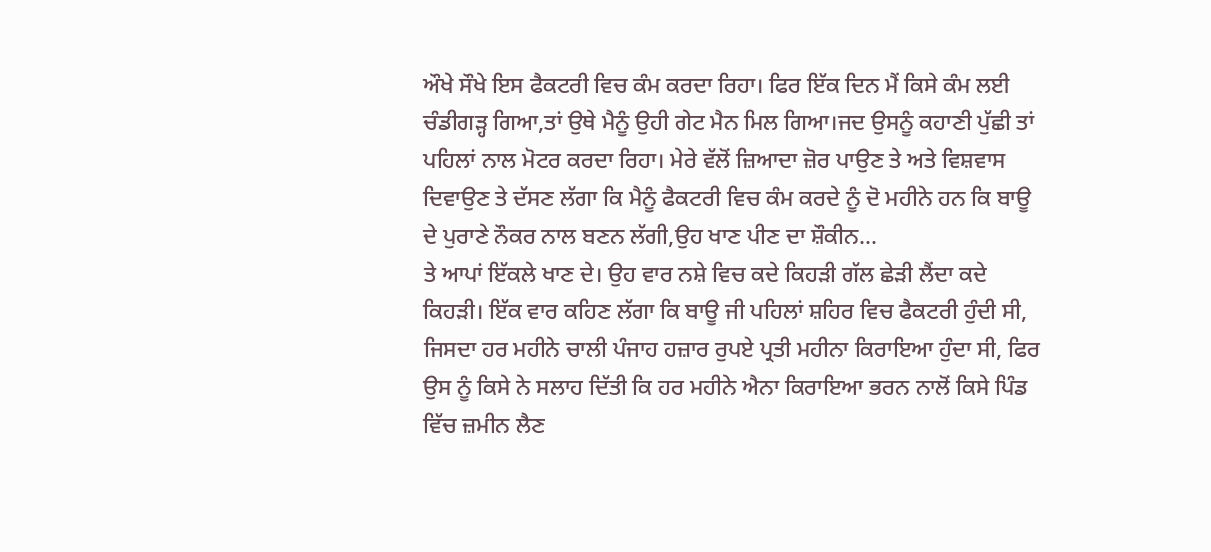ਔਖੇ ਸੌਖੇ ਇਸ ਫੈਕਟਰੀ ਵਿਚ ਕੰਮ ਕਰਦਾ ਰਿਹਾ। ਫਿਰ ਇੱਕ ਦਿਨ ਮੈਂ ਕਿਸੇ ਕੰਮ ਲਈ ਚੰਡੀਗੜ੍ਹ ਗਿਆ,ਤਾਂ ਉਥੇ ਮੈਨੂੰ ਉਹੀ ਗੇਟ ਮੈਨ ਮਿਲ ਗਿਆ।ਜਦ ਉਸਨੂੰ ਕਹਾਣੀ ਪੁੱਛੀ ਤਾਂ ਪਹਿਲਾਂ ਨਾਲ ਮੋਟਰ ਕਰਦਾ ਰਿਹਾ। ਮੇਰੇ ਵੱਲੋਂ ਜ਼ਿਆਦਾ ਜ਼ੋਰ ਪਾਉਣ ਤੇ ਅਤੇ ਵਿਸ਼ਵਾਸ ਦਿਵਾਉਣ ਤੇ ਦੱਸਣ ਲੱਗਾ ਕਿ ਮੈਨੂੰ ਫੈਕਟਰੀ ਵਿਚ ਕੰਮ ਕਰਦੇ ਨੂੰ ਦੋ ਮਹੀਨੇ ਹਨ ਕਿ ਬਾਊ ਦੇ ਪੁਰਾਣੇ ਨੌਕਰ ਨਾਲ ਬਣਨ ਲੱਗੀ,ਉਹ ਖਾਣ ਪੀਣ ਦਾ ਸ਼ੌਕੀਨ...
ਤੇ ਆਪਾਂ ਇੱਕਲੇ ਖਾਣ ਦੇ। ਉਹ ਵਾਰ ਨਸ਼ੇ ਵਿਚ ਕਦੇ ਕਿਹੜੀ ਗੱਲ ਛੇੜੀ ਲੈਂਦਾ ਕਦੇ ਕਿਹੜੀ। ਇੱਕ ਵਾਰ ਕਹਿਣ ਲੱਗਾ ਕਿ ਬਾਊ ਜੀ ਪਹਿਲਾਂ ਸ਼ਹਿਰ ਵਿਚ ਫੈਕਟਰੀ ਹੁੰਦੀ ਸੀ, ਜਿਸਦਾ ਹਰ ਮਹੀਨੇ ਚਾਲੀ ਪੰਜਾਹ ਹਜ਼ਾਰ ਰੁਪਏ ਪ੍ਰਤੀ ਮਹੀਨਾ ਕਿਰਾਇਆ ਹੁੰਦਾ ਸੀ, ਫਿਰ ਉਸ ਨੂੰ ਕਿਸੇ ਨੇ ਸਲਾਹ ਦਿੱਤੀ ਕਿ ਹਰ ਮਹੀਨੇ ਐਨਾ ਕਿਰਾਇਆ ਭਰਨ ਨਾਲੋਂ ਕਿਸੇ ਪਿੰਡ ਵਿੱਚ ਜ਼ਮੀਨ ਲੈਣ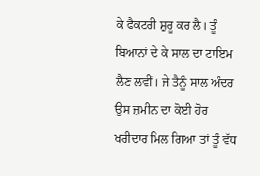ਕੇ ਫੈਕਟਰੀ ਸ਼ੁਰੂ ਕਰ ਲੈ। ਤੂੰ ਬਿਆਨਾਂ ਦੇ ਕੇ ਸਾਲ ਦਾ ਟਾਇਮ ਲੈਣ ਲਵੀਂ। ਜੇ ਤੈਨੂੰ ਸਾਲ ਅੰਦਰ ਉਸ ਜ਼ਮੀਨ ਦਾ ਕੋਈ ਹੋਰ ਖਰੀਦਾਰ ਮਿਲ ਗਿਆ ਤਾਂ ਤੂੰ ਵੱਧ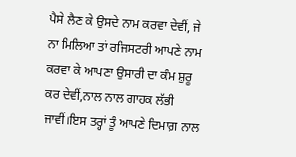ਪੈਸੇ ਲੈਣ ਕੇ ਉਸਦੇ ਨਾਮ ਕਰਵਾ ਦੇਵੀਂ, ਜੇ ਨਾ ਮਿਲਿਆ ਤਾਂ ਰਜਿਸਟਰੀ ਆਪਣੇ ਨਾਮ ਕਰਵਾ ਕੇ ਆਪਣਾ ਉਸਾਰੀ ਦਾ ਕੰਮ ਸ਼ੁਰੂ ਕਰ ਦੇਵੀਂ,ਨਾਲ ਨਾਲ ਗਾਹਕ ਲੱਭੀ ਜਾਵੀਂ।ਇਸ ਤਰ੍ਹਾਂ ਤੂੰ ਆਪਣੇ ਦਿਮਾਗ਼ ਨਾਲ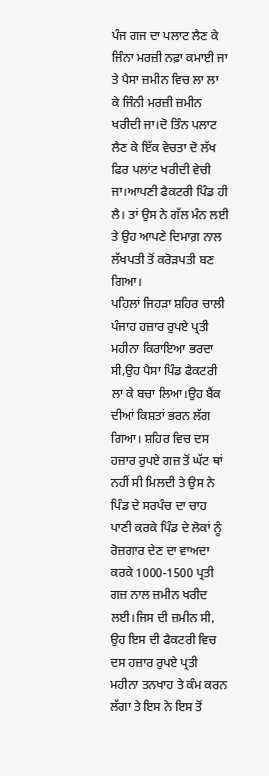ਪੰਜ ਗਜ ਦਾ ਪਲਾਟ ਲੈਣ ਕੇ ਜਿੰਨਾ ਮਰਜ਼ੀ ਨਫ਼ਾ ਕਮਾਈ ਜਾ ਤੇ ਪੈਸਾ ਜ਼ਮੀਨ ਵਿਚ ਲਾ ਲਾ ਕੇ ਜਿੰਨੀ ਮਰਜ਼ੀ ਜ਼ਮੀਨ ਖਰੀਦੀ ਜਾ।ਦੋ ਤਿੰਨ ਪਲਾਟ ਲੈਣ ਕੇ ਇੱਕ ਵੇਚਤਾ ਦੋ ਲੱਖ ਫਿਰ ਪਲਾਂਟ ਖਰੀਦੀ ਵੇਚੀ ਜਾ।ਆਪਣੀ ਫੈਕਟਰੀ ਪਿੰਡ ਹੀ ਲੈ। ਤਾਂ ਉਸ ਨੇ ਗੱਲ ਮੰਨ ਲਈ ਤੇ ਉਹ ਆਪਣੇ ਦਿਮਾਗ਼ ਨਾਲ ਲੱਖਪਤੀ ਤੋਂ ਕਰੋੜਪਤੀ ਬਣ ਗਿਆ।
ਪਹਿਲਾਂ ਜਿਹੜਾ ਸ਼ਹਿਰ ਚਾਲੀ ਪੰਜਾਹ ਹਜ਼ਾਰ ਰੁਪਏ ਪ੍ਰਤੀ ਮਹੀਨਾ ਕਿਰਾਇਆ ਭਰਦਾ ਸੀ,ਉਹ ਪੈਸਾ ਪਿੰਡ ਫੈਕਟਰੀ ਲਾ ਕੇ ਬਚਾ ਲਿਆ।ਉਹ ਬੈਂਕ ਦੀਆਂ ਕਿਸ਼ਤਾਂ ਭਰਨ ਲੱਗ ਗਿਆ। ਸ਼ਹਿਰ ਵਿਚ ਦਸ ਹਜ਼ਾਰ ਰੁਪਏ ਗਜ਼ ਤੋਂ ਘੱਟ ਥਾਂ ਨਹੀਂ ਸੀ ਮਿਲਦੀ ਤੇ ਉਸ ਨੇ ਪਿੰਡ ਦੇ ਸਰਪੰਚ ਦਾ ਚਾਹ ਪਾਣੀ ਕਰਕੇ ਪਿੰਡ ਦੇ ਲੋਕਾਂ ਨੂੰ ਰੋਜ਼ਗਾਰ ਦੇਣ ਦਾ ਵਾਅਦਾ ਕਰਕੇ 1000-1500 ਪ੍ਰਤੀ ਗਜ਼ ਨਾਲ ਜ਼ਮੀਨ ਖਰੀਦ ਲਈ।ਜਿਸ ਦੀ ਜ਼ਮੀਨ ਸੀ, ਉਹ ਇਸ ਦੀ ਫੈਕਟਰੀ ਵਿਚ ਦਸ ਹਜ਼ਾਰ ਰੁਪਏ ਪ੍ਰਤੀ ਮਹੀਨਾ ਤਨਖਾਹ ਤੇ ਕੰਮ ਕਰਨ ਲੱਗਾ ਤੇ ਇਸ ਨੇ ਇਸ ਤੋਂ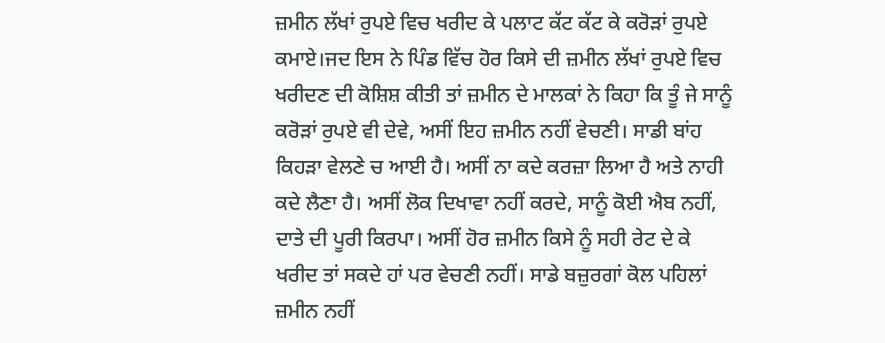ਜ਼ਮੀਨ ਲੱਖਾਂ ਰੁਪਏ ਵਿਚ ਖਰੀਦ ਕੇ ਪਲਾਟ ਕੱਟ ਕੱਟ ਕੇ ਕਰੋੜਾਂ ਰੁਪਏ ਕਮਾਏ।ਜਦ ਇਸ ਨੇ ਪਿੰਡ ਵਿੱਚ ਹੋਰ ਕਿਸੇ ਦੀ ਜ਼ਮੀਨ ਲੱਖਾਂ ਰੁਪਏ ਵਿਚ ਖਰੀਦਣ ਦੀ ਕੋਸ਼ਿਸ਼ ਕੀਤੀ ਤਾਂ ਜ਼ਮੀਨ ਦੇ ਮਾਲਕਾਂ ਨੇ ਕਿਹਾ ਕਿ ਤੂੰ ਜੇ ਸਾਨੂੰ ਕਰੋੜਾਂ ਰੁਪਏ ਵੀ ਦੇਵੇ, ਅਸੀਂ ਇਹ ਜ਼ਮੀਨ ਨਹੀਂ ਵੇਚਣੀ। ਸਾਡੀ ਬਾਂਹ ਕਿਹੜਾ ਵੇਲਣੇ ਚ ਆਈ ਹੈ। ਅਸੀਂ ਨਾ ਕਦੇ ਕਰਜ਼ਾ ਲਿਆ ਹੈ ਅਤੇ ਨਾਹੀ ਕਦੇ ਲੈਣਾ ਹੈ। ਅਸੀਂ ਲੋਕ ਦਿਖਾਵਾ ਨਹੀਂ ਕਰਦੇ, ਸਾਨੂੰ ਕੋਈ ਐਬ ਨਹੀਂ, ਦਾਤੇ ਦੀ ਪੂਰੀ ਕਿਰਪਾ। ਅਸੀਂ ਹੋਰ ਜ਼ਮੀਨ ਕਿਸੇ ਨੂੰ ਸਹੀ ਰੇਟ ਦੇ ਕੇ ਖਰੀਦ ਤਾਂ ਸਕਦੇ ਹਾਂ ਪਰ ਵੇਚਣੀ ਨਹੀਂ। ਸਾਡੇ ਬਜ਼ੁਰਗਾਂ ਕੋਲ ਪਹਿਲਾਂ ਜ਼ਮੀਨ ਨਹੀਂ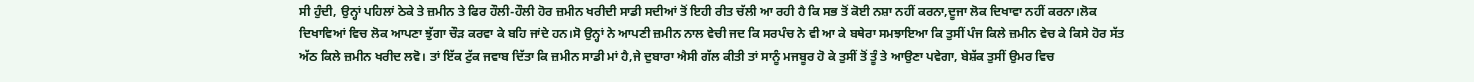ਸੀ ਹੁੰਦੀ, ਉਨ੍ਹਾਂ ਪਹਿਲਾਂ ਠੇਕੇ ਤੇ ਜ਼ਮੀਨ ਤੇ ਫਿਰ ਹੌਲੀ-ਹੌਲੀ ਹੋਰ ਜ਼ਮੀਨ ਖਰੀਦੀ ਸਾਡੀ ਸਦੀਆਂ ਤੋਂ ਇਹੀ ਰੀਤ ਚੱਲੀ ਆ ਰਹੀ ਹੈ ਕਿ ਸਭ ਤੋਂ ਕੋਈ ਨਸ਼ਾ ਨਹੀਂ ਕਰਨਾ,ਦੂਜਾ ਲੋਕ ਦਿਖਾਵਾ ਨਹੀਂ ਕਰਨਾ।ਲੋਕ ਦਿਖਾਵਿਆਂ ਵਿਚ ਲੋਕ ਆਪਣਾ ਝੁੱਗਾ ਚੌੜ ਕਰਵਾ ਕੇ ਬਹਿ ਜਾਂਦੇ ਹਨ।ਸੋ ਉਨ੍ਹਾਂ ਨੇ ਆਪਣੀ ਜ਼ਮੀਨ ਨਾਲ ਵੇਚੀ ਜਦ ਕਿ ਸਰਪੰਚ ਨੇ ਵੀ ਆ ਕੇ ਬਥੇਰਾ ਸਮਝਾਇਆ ਕਿ ਤੁਸੀਂ ਪੰਜ ਕਿਲੇ ਜ਼ਮੀਨ ਵੇਚ ਕੇ ਕਿਸੇ ਹੋਰ ਸੱਤ ਅੱਠ ਕਿਲੇ ਜ਼ਮੀਨ ਖਰੀਦ ਲਵੋ। ਤਾਂ ਇੱਕ ਟੁੱਕ ਜਵਾਬ ਦਿੱਤਾ ਕਿ ਜ਼ਮੀਨ ਸਾਡੀ ਮਾਂ ਹੈ,ਜੇ ਦੁਬਾਰਾ ਐਸੀ ਗੱਲ ਕੀਤੀ ਤਾਂ ਸਾਨੂੰ ਮਜਬੂਰ ਹੋ ਕੇ ਤੁਸੀਂ ਤੋਂ ਤੂੰ ਤੇ ਆਉਣਾ ਪਵੇਗਾ, ਬੇਸ਼ੱਕ ਤੁਸੀਂ ਉਮਰ ਵਿਚ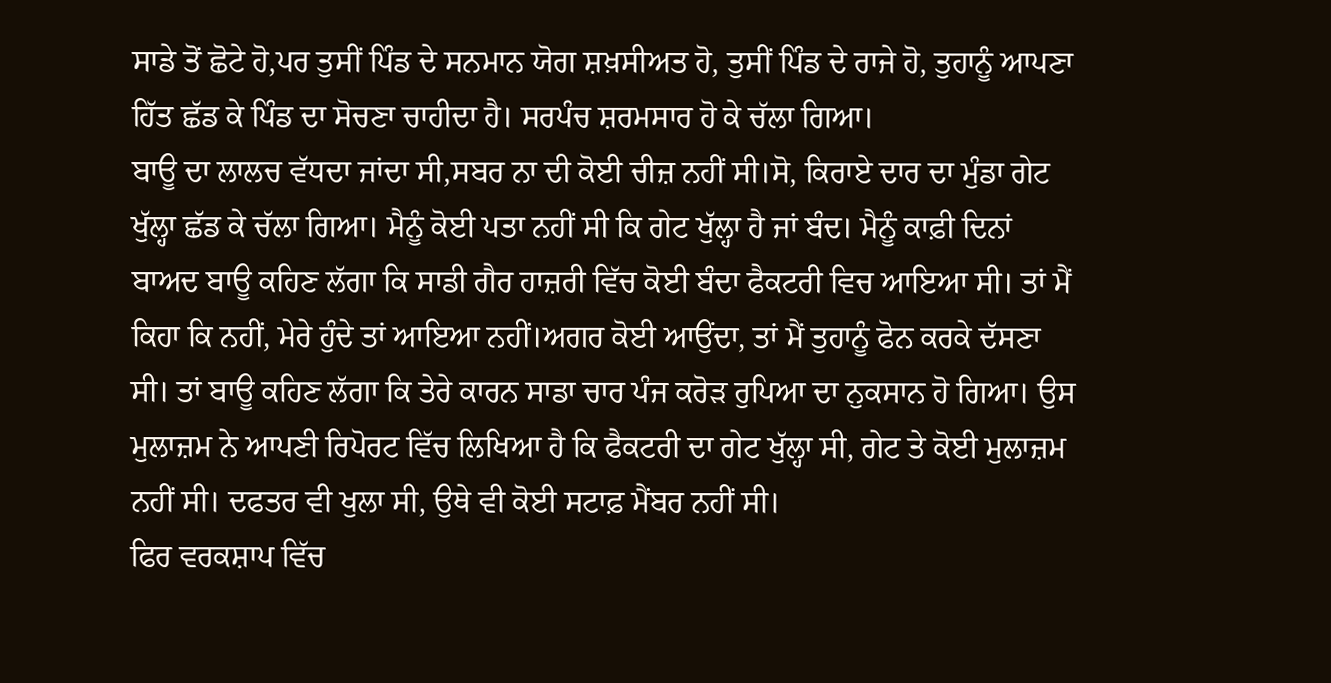ਸਾਡੇ ਤੋਂ ਛੋਟੇ ਹੋ,ਪਰ ਤੁਸੀਂ ਪਿੰਡ ਦੇ ਸਨਮਾਨ ਯੋਗ ਸ਼ਖ਼ਸੀਅਤ ਹੋ, ਤੁਸੀਂ ਪਿੰਡ ਦੇ ਰਾਜੇ ਹੋ, ਤੁਹਾਨੂੰ ਆਪਣਾ ਹਿੱਤ ਛੱਡ ਕੇ ਪਿੰਡ ਦਾ ਸੋਚਣਾ ਚਾਹੀਦਾ ਹੈ। ਸਰਪੰਚ ਸ਼ਰਮਸਾਰ ਹੋ ਕੇ ਚੱਲਾ ਗਿਆ।
ਬਾਊ ਦਾ ਲਾਲਚ ਵੱਧਦਾ ਜਾਂਦਾ ਸੀ,ਸਬਰ ਨਾ ਦੀ ਕੋਈ ਚੀਜ਼ ਨਹੀਂ ਸੀ।ਸੋ, ਕਿਰਾਏ ਦਾਰ ਦਾ ਮੁੰਡਾ ਗੇਟ ਖੁੱਲ੍ਹਾ ਛੱਡ ਕੇ ਚੱਲਾ ਗਿਆ। ਮੈਨੂੰ ਕੋਈ ਪਤਾ ਨਹੀਂ ਸੀ ਕਿ ਗੇਟ ਖੁੱਲ੍ਹਾ ਹੈ ਜਾਂ ਬੰਦ। ਮੈਨੂੰ ਕਾਫ਼ੀ ਦਿਨਾਂ ਬਾਅਦ ਬਾਊ ਕਹਿਣ ਲੱਗਾ ਕਿ ਸਾਡੀ ਗੈਰ ਹਾਜ਼ਰੀ ਵਿੱਚ ਕੋਈ ਬੰਦਾ ਫੈਕਟਰੀ ਵਿਚ ਆਇਆ ਸੀ। ਤਾਂ ਮੈਂ ਕਿਹਾ ਕਿ ਨਹੀਂ, ਮੇਰੇ ਹੁੰਦੇ ਤਾਂ ਆਇਆ ਨਹੀਂ।ਅਗਰ ਕੋਈ ਆਉਂਦਾ, ਤਾਂ ਮੈਂ ਤੁਹਾਨੂੰ ਫੋਨ ਕਰਕੇ ਦੱਸਣਾ ਸੀ। ਤਾਂ ਬਾਊ ਕਹਿਣ ਲੱਗਾ ਕਿ ਤੇਰੇ ਕਾਰਨ ਸਾਡਾ ਚਾਰ ਪੰਜ ਕਰੋੜ ਰੁਪਿਆ ਦਾ ਨੁਕਸਾਨ ਹੋ ਗਿਆ। ਉਸ ਮੁਲਾਜ਼ਮ ਨੇ ਆਪਣੀ ਰਿਪੋਰਟ ਵਿੱਚ ਲਿਖਿਆ ਹੈ ਕਿ ਫੈਕਟਰੀ ਦਾ ਗੇਟ ਖੁੱਲ੍ਹਾ ਸੀ, ਗੇਟ ਤੇ ਕੋਈ ਮੁਲਾਜ਼ਮ ਨਹੀਂ ਸੀ। ਦਫਤਰ ਵੀ ਖੁਲਾ ਸੀ, ਉਥੇ ਵੀ ਕੋਈ ਸਟਾਫ਼ ਮੈਂਬਰ ਨਹੀਂ ਸੀ।
ਫਿਰ ਵਰਕਸ਼ਾਪ ਵਿੱਚ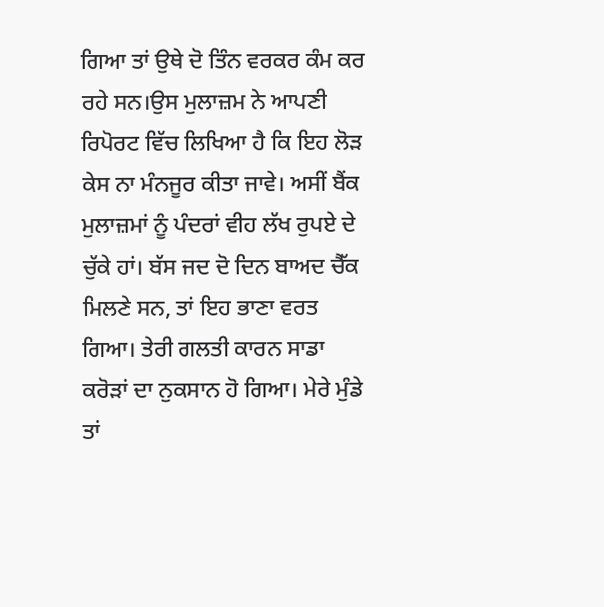ਗਿਆ ਤਾਂ ਉਥੇ ਦੋ ਤਿੰਨ ਵਰਕਰ ਕੰਮ ਕਰ ਰਹੇ ਸਨ।ਉਸ ਮੁਲਾਜ਼ਮ ਨੇ ਆਪਣੀ ਰਿਪੋਰਟ ਵਿੱਚ ਲਿਖਿਆ ਹੈ ਕਿ ਇਹ ਲੋੜ ਕੇਸ ਨਾ ਮੰਨਜੂਰ ਕੀਤਾ ਜਾਵੇ। ਅਸੀਂ ਬੈਂਕ ਮੁਲਾਜ਼ਮਾਂ ਨੂੰ ਪੰਦਰਾਂ ਵੀਹ ਲੱਖ ਰੁਪਏ ਦੇ ਚੁੱਕੇ ਹਾਂ। ਬੱਸ ਜਦ ਦੋ ਦਿਨ ਬਾਅਦ ਚੈੱਕ ਮਿਲਣੇ ਸਨ, ਤਾਂ ਇਹ ਭਾਣਾ ਵਰਤ ਗਿਆ। ਤੇਰੀ ਗਲਤੀ ਕਾਰਨ ਸਾਡਾ ਕਰੋੜਾਂ ਦਾ ਨੁਕਸਾਨ ਹੋ ਗਿਆ। ਮੇਰੇ ਮੁੰਡੇ ਤਾਂ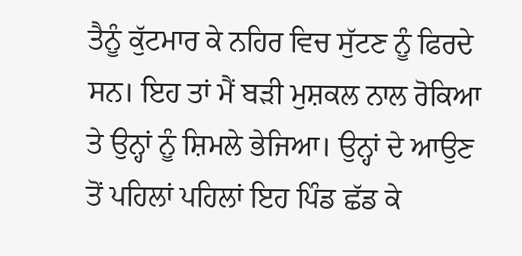ਤੈਨੂੰ ਕੁੱਟਮਾਰ ਕੇ ਨਹਿਰ ਵਿਚ ਸੁੱਟਣ ਨੂੰ ਫਿਰਦੇ ਸਨ। ਇਹ ਤਾਂ ਮੈਂ ਬੜੀ ਮੁਸ਼ਕਲ ਨਾਲ ਰੋਕਿਆ ਤੇ ਉਨ੍ਹਾਂ ਨੂੰ ਸ਼ਿਮਲੇ ਭੇਜਿਆ। ਉਨ੍ਹਾਂ ਦੇ ਆਉਣ ਤੋਂ ਪਹਿਲਾਂ ਪਹਿਲਾਂ ਇਹ ਪਿੰਡ ਛੱਡ ਕੇ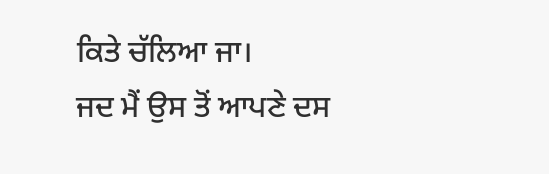ਕਿਤੇ ਚੱਲਿਆ ਜਾ।
ਜਦ ਮੈਂ ਉਸ ਤੋਂ ਆਪਣੇ ਦਸ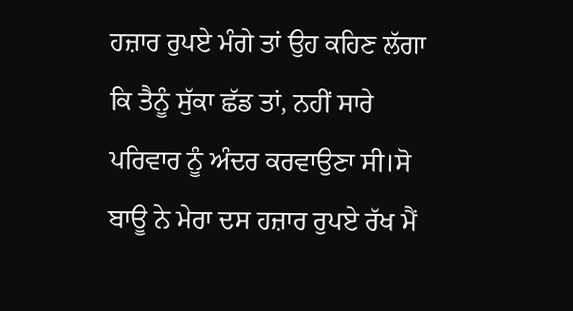ਹਜ਼ਾਰ ਰੁਪਏ ਮੰਗੇ ਤਾਂ ਉਹ ਕਹਿਣ ਲੱਗਾ ਕਿ ਤੈਨੂੰ ਸੁੱਕਾ ਛੱਡ ਤਾਂ, ਨਹੀਂ ਸਾਰੇ ਪਰਿਵਾਰ ਨੂੰ ਅੰਦਰ ਕਰਵਾਉਣਾ ਸੀ।ਸੋ ਬਾਊ ਨੇ ਮੇਰਾ ਦਸ ਹਜ਼ਾਰ ਰੁਪਏ ਰੱਖ ਮੈਂ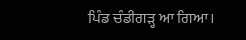ਪਿੰਡ ਚੰਡੀਗੜ੍ਹ ਆ ਗਿਆ।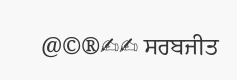@©®✍✍ ਸਰਬਜੀਤ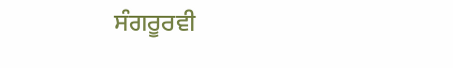ਸੰਗਰੂਰਵੀ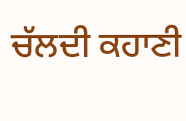ਚੱਲਦੀ ਕਹਾਣੀ